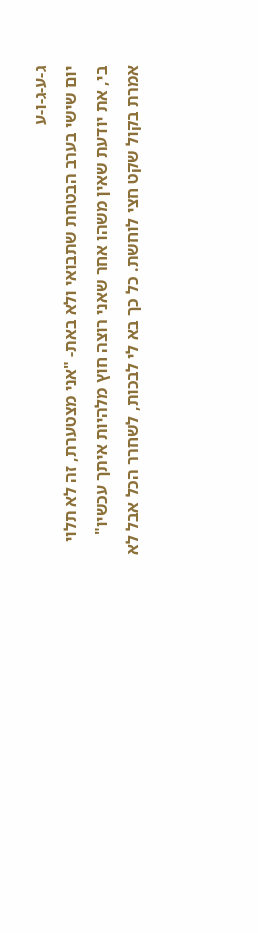ג-ע-ג-ו-ע
יום שישי בערב הבטחת שתבואי ולא באת- "אני מצטערת, זה לא תלוי בי, את יודעת שאין משהו אחר שאני רוצה חוץ מלהיות איתך עכשיו" אמרת בקול שקט חצי לוחשת. כל כך בא לי לבכות, לשחרר הכל אבל לא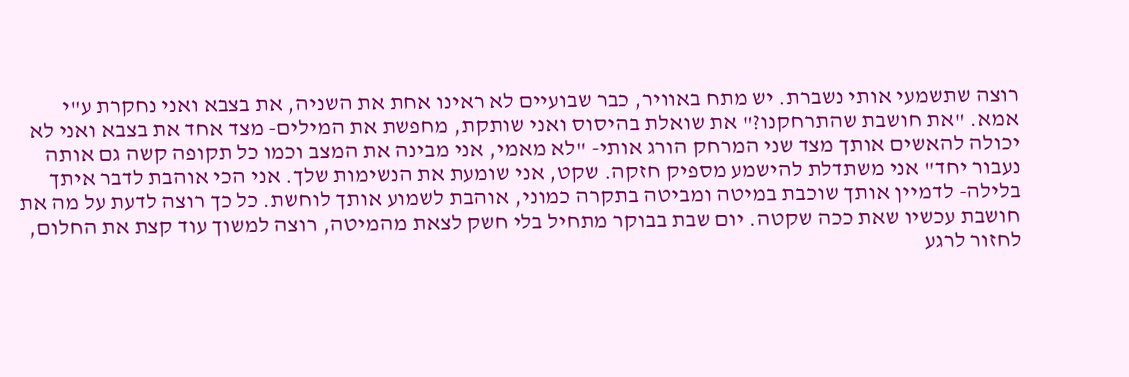רוצה שתשמעי אותי נשברת. יש מתח באוויר, כבר שבועיים לא ראינו אחת את השניה, את בצבא ואני נחקרת ע"י אמא. "את חושבת שהתרחקנו?" את שואלת בהיסוס ואני שותקת, מחפשת את המילים- מצד אחד את בצבא ואני לא יכולה להאשים אותך מצד שני המרחק הורג אותי- "לא מאמי, אני מבינה את המצב וכמו כל תקופה קשה גם אותה נעבור יחד" אני משתדלת להישמע מספיק חזקה. שקט, אני שומעת את הנשימות שלך. אני הכי אוהבת לדבר איתך בלילה- לדמיין אותך שוכבת במיטה ומביטה בתקרה כמוני, אוהבת לשמוע אותך לוחשת. כל כך רוצה לדעת על מה את חושבת עכשיו שאת ככה שקטה. יום שבת בבוקר מתחיל בלי חשק לצאת מהמיטה, רוצה למשוך עוד קצת את החלום, לחזור לרגע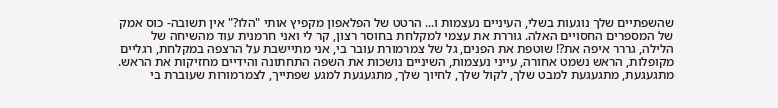שהשפתיים שלך נוגעות בשלי, העיניים נעצמות ו... הרטט של הפלאפון מקפיץ אותי "הלו?" אין תשובה- כוס אמק של המספרים החסויים האלה. גוררת את עצמי למקלחת בחוסר רצון, קר לי ואני חרמנית עוד מהשיחה של הלילה, גררר איפה את?! שוטפת את הפנים, גל של צמרמורת עובר בי, אני מתיישבת על הרצפה במקלחת, רגליים מקופלות, הראש נשמט אחורה, עייני נעצמות, השיניים נושכות את השפה התחתונה והידיים מחזיקות את הראש. מתגעגעת, מתגעגעת למבט שלך, לקול שלך, לחיוך שלך, מתגעגעת למגע שפתייך, לצמרמורות שעוברת בי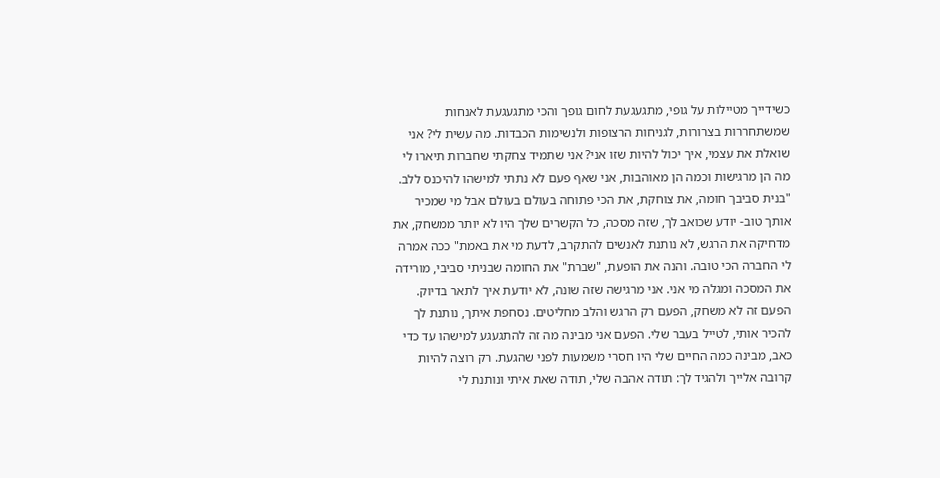כשידייך מטיילות על גופי, מתגעגעת לחום גופך והכי מתגעגעת לאנחות שמשתחררות בצרורות, לגניחות הרצופות ולנשימות הכבדות. מה עשית לי? אני שואלת את עצמי, איך יכול להיות שזו אני? אני שתמיד צחקתי שחברות תיארו לי מה הן מרגישות וכמה הן מאוהבות, אני שאף פעם לא נתתי למישהו להיכנס ללב. "בנית סביבך חומה, את צוחקת, את הכי פתוחה בעולם בעולם אבל מי שמכיר אותך טוב- יודע שכואב לך, שזה מסכה, כל הקשרים שלך היו לא יותר ממשחק, את מדחיקה את הרגש, לא נותנת לאנשים להתקרב, לדעת מי את באמת" ככה אמרה לי החברה הכי טובה. והנה את הופעת, "שברת" את החומה שבניתי סביבי, מורידה את המסכה ומגלה מי אני. אני מרגישה שזה שונה, לא יודעת איך לתאר בדיוק. הפעם זה לא משחק, הפעם רק הרגש והלב מחליטים. נסחפת איתך, נותנת לך להכיר אותי, לטייל בעבר שלי. הפעם אני מבינה מה זה להתגעגע למישהו עד כדי כאב, מבינה כמה החיים שלי היו חסרי משמעות לפני שהגעת. רק רוצה להיות קרובה אלייך ולהגיד לך: תודה אהבה שלי, תודה שאת איתי ונותנת לי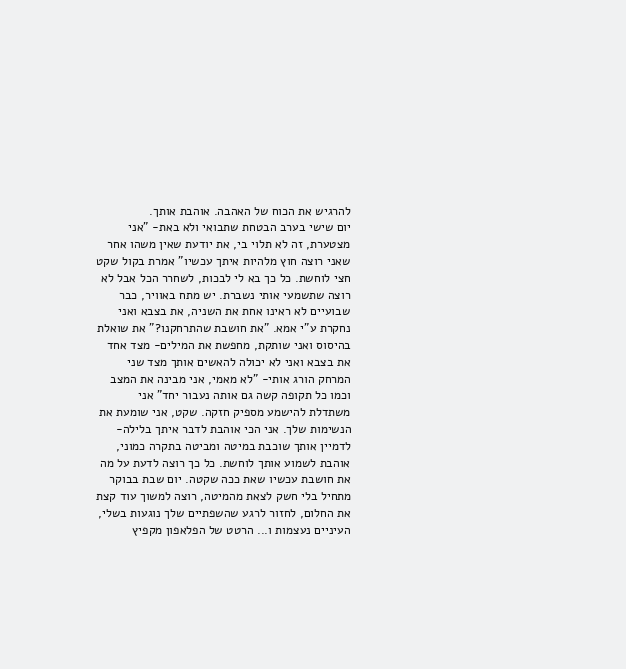להרגיש את הכוח של האהבה. אוהבת אותך.
יום שישי בערב הבטחת שתבואי ולא באת- "אני מצטערת, זה לא תלוי בי, את יודעת שאין משהו אחר שאני רוצה חוץ מלהיות איתך עכשיו" אמרת בקול שקט חצי לוחשת. כל כך בא לי לבכות, לשחרר הכל אבל לא רוצה שתשמעי אותי נשברת. יש מתח באוויר, כבר שבועיים לא ראינו אחת את השניה, את בצבא ואני נחקרת ע"י אמא. "את חושבת שהתרחקנו?" את שואלת בהיסוס ואני שותקת, מחפשת את המילים- מצד אחד את בצבא ואני לא יכולה להאשים אותך מצד שני המרחק הורג אותי- "לא מאמי, אני מבינה את המצב וכמו כל תקופה קשה גם אותה נעבור יחד" אני משתדלת להישמע מספיק חזקה. שקט, אני שומעת את הנשימות שלך. אני הכי אוהבת לדבר איתך בלילה- לדמיין אותך שוכבת במיטה ומביטה בתקרה כמוני, אוהבת לשמוע אותך לוחשת. כל כך רוצה לדעת על מה את חושבת עכשיו שאת ככה שקטה. יום שבת בבוקר מתחיל בלי חשק לצאת מהמיטה, רוצה למשוך עוד קצת את החלום, לחזור לרגע שהשפתיים שלך נוגעות בשלי, העיניים נעצמות ו... הרטט של הפלאפון מקפיץ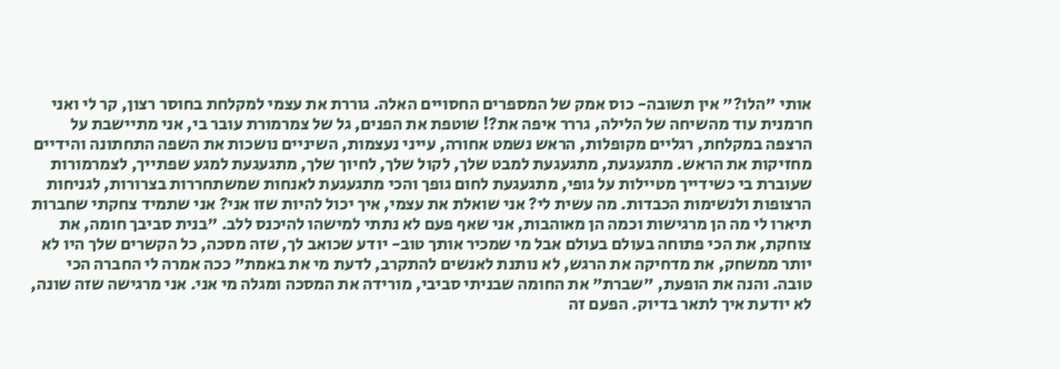אותי "הלו?" אין תשובה- כוס אמק של המספרים החסויים האלה. גוררת את עצמי למקלחת בחוסר רצון, קר לי ואני חרמנית עוד מהשיחה של הלילה, גררר איפה את?! שוטפת את הפנים, גל של צמרמורת עובר בי, אני מתיישבת על הרצפה במקלחת, רגליים מקופלות, הראש נשמט אחורה, עייני נעצמות, השיניים נושכות את השפה התחתונה והידיים מחזיקות את הראש. מתגעגעת, מתגעגעת למבט שלך, לקול שלך, לחיוך שלך, מתגעגעת למגע שפתייך, לצמרמורות שעוברת בי כשידייך מטיילות על גופי, מתגעגעת לחום גופך והכי מתגעגעת לאנחות שמשתחררות בצרורות, לגניחות הרצופות ולנשימות הכבדות. מה עשית לי? אני שואלת את עצמי, איך יכול להיות שזו אני? אני שתמיד צחקתי שחברות תיארו לי מה הן מרגישות וכמה הן מאוהבות, אני שאף פעם לא נתתי למישהו להיכנס ללב. "בנית סביבך חומה, את צוחקת, את הכי פתוחה בעולם בעולם אבל מי שמכיר אותך טוב- יודע שכואב לך, שזה מסכה, כל הקשרים שלך היו לא יותר ממשחק, את מדחיקה את הרגש, לא נותנת לאנשים להתקרב, לדעת מי את באמת" ככה אמרה לי החברה הכי טובה. והנה את הופעת, "שברת" את החומה שבניתי סביבי, מורידה את המסכה ומגלה מי אני. אני מרגישה שזה שונה, לא יודעת איך לתאר בדיוק. הפעם זה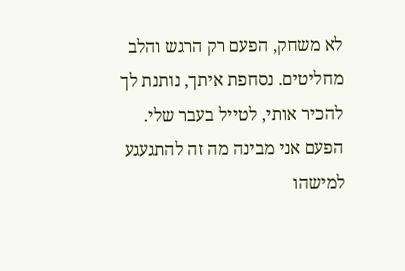לא משחק, הפעם רק הרגש והלב מחליטים. נסחפת איתך, נותנת לך להכיר אותי, לטייל בעבר שלי. הפעם אני מבינה מה זה להתגעגע למישהו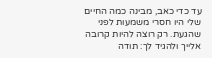עד כדי כאב, מבינה כמה החיים שלי היו חסרי משמעות לפני שהגעת. רק רוצה להיות קרובה אלייך ולהגיד לך: תודה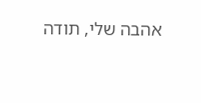אהבה שלי, תודה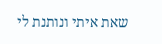שאת איתי ונותנת לי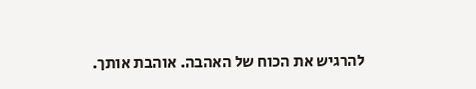להרגיש את הכוח של האהבה. אוהבת אותך.